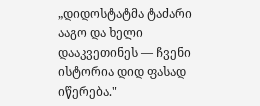„დიდოსტატმა ტაძარი ააგო და ხელი დააკვეთინეს — ჩვენი ისტორია დიდ ფასად იწერება."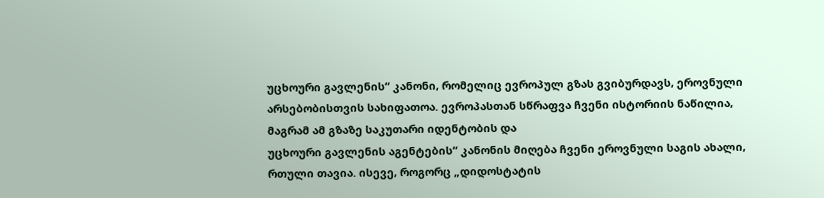უცხოური გავლენის“ კანონი, რომელიც ევროპულ გზას გვიბურდავს, ეროვნული არსებობისთვის სახიფათოა. ევროპასთან სწრაფვა ჩვენი ისტორიის ნაწილია, მაგრამ ამ გზაზე საკუთარი იდენტობის და
უცხოური გავლენის აგენტების“ კანონის მიღება ჩვენი ეროვნული საგის ახალი, რთული თავია. ისევე, როგორც „დიდოსტატის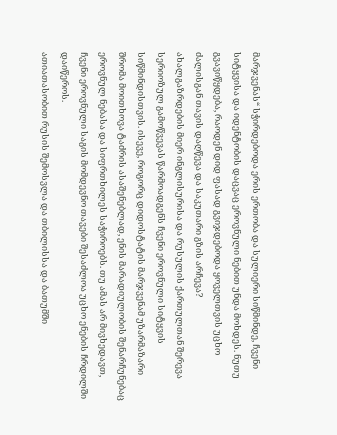მარჯვენას“ სჭირდებოდა ერის ერთობა და სულიერი სიწმინდე, ჩვენი სიტყვისა და იდენტობის დაცვაც ეროვნული ნებით უნდა მოხდეს. ნუთუ გვავიწყდება, რაოდენ დიდ ფასად გვიჯდებოდა ყოველთვის უცხო ძალისგან თავის დაღწევა და საკუთარი გზის არჩევა?
ახალგაზრდების მიერ ინგლისურისა და რუსულის ქართულთან შერევა სერიოზულ გამოწვევას წარმოადგენს ჩვენი ეროვნული სიტყვის სიწმინდისთვის. ისევე, როგორც დიდოსტატის მარჯვენამ უზარმაზარი შრომა მოითხოვა ტაძრის ასაშენებლად, ენის მარადიულობის შენარჩუნებაც ეროვნულ ნებასა და სიფრთხილეს საჭიროებს. თუ ამას არ მივხედავთ, ჩვენი ეროვნული საგის მომდევნო თავები შესაძლოა უცხო ენების ჩრდილში დაიწეროს.
ათიათასობით რუსის შემოსვლა და თბილისსა და ბათუმში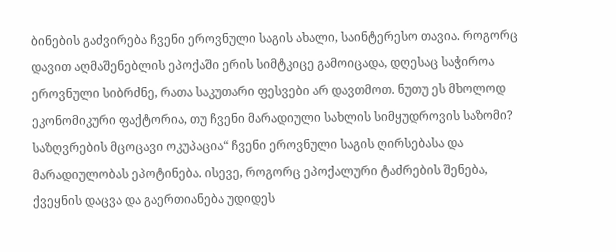ბინების გაძვირება ჩვენი ეროვნული საგის ახალი, საინტერესო თავია. როგორც დავით აღმაშენებლის ეპოქაში ერის სიმტკიცე გამოიცადა, დღესაც საჭიროა ეროვნული სიბრძნე, რათა საკუთარი ფესვები არ დავთმოთ. ნუთუ ეს მხოლოდ ეკონომიკური ფაქტორია, თუ ჩვენი მარადიული სახლის სიმყუდროვის საზომი?
საზღვრების მცოცავი ოკუპაცია“ ჩვენი ეროვნული საგის ღირსებასა და მარადიულობას ეპოტინება. ისევე, როგორც ეპოქალური ტაძრების შენება, ქვეყნის დაცვა და გაერთიანება უდიდეს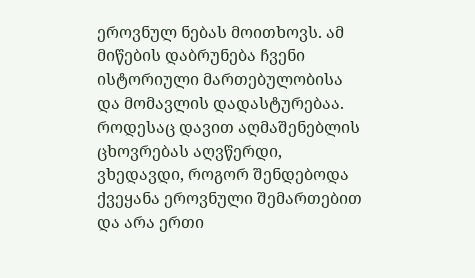ეროვნულ ნებას მოითხოვს. ამ მიწების დაბრუნება ჩვენი ისტორიული მართებულობისა და მომავლის დადასტურებაა.
როდესაც დავით აღმაშენებლის ცხოვრებას აღვწერდი, ვხედავდი, როგორ შენდებოდა ქვეყანა ეროვნული შემართებით და არა ერთი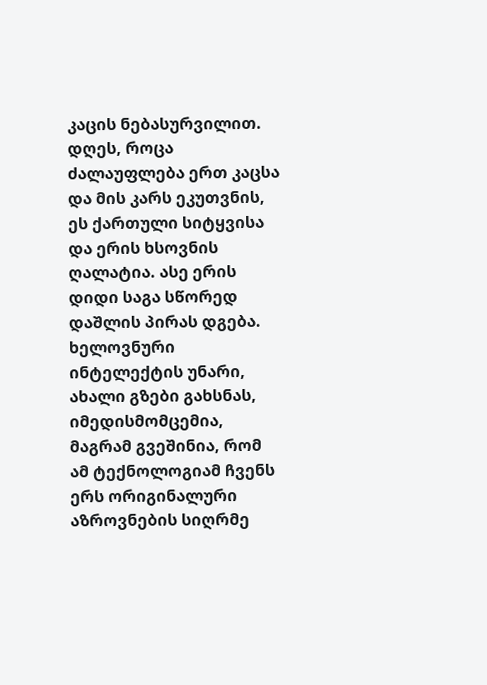კაცის ნებასურვილით. დღეს, როცა ძალაუფლება ერთ კაცსა და მის კარს ეკუთვნის, ეს ქართული სიტყვისა და ერის ხსოვნის ღალატია. ასე ერის დიდი საგა სწორედ დაშლის პირას დგება.
ხელოვნური ინტელექტის უნარი, ახალი გზები გახსნას, იმედისმომცემია, მაგრამ გვეშინია, რომ ამ ტექნოლოგიამ ჩვენს ერს ორიგინალური აზროვნების სიღრმე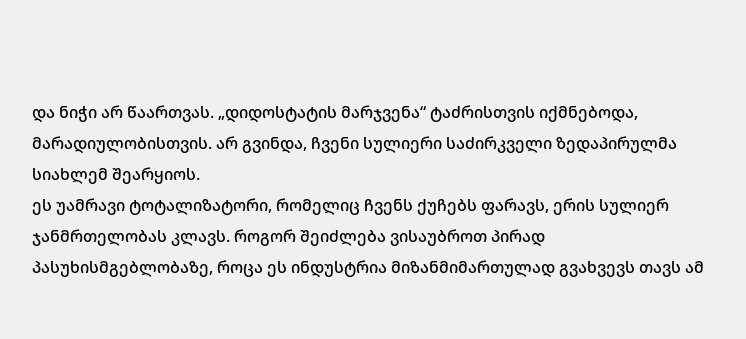და ნიჭი არ წაართვას. „დიდოსტატის მარჯვენა“ ტაძრისთვის იქმნებოდა, მარადიულობისთვის. არ გვინდა, ჩვენი სულიერი საძირკველი ზედაპირულმა სიახლემ შეარყიოს.
ეს უამრავი ტოტალიზატორი, რომელიც ჩვენს ქუჩებს ფარავს, ერის სულიერ ჯანმრთელობას კლავს. როგორ შეიძლება ვისაუბროთ პირად პასუხისმგებლობაზე, როცა ეს ინდუსტრია მიზანმიმართულად გვახვევს თავს ამ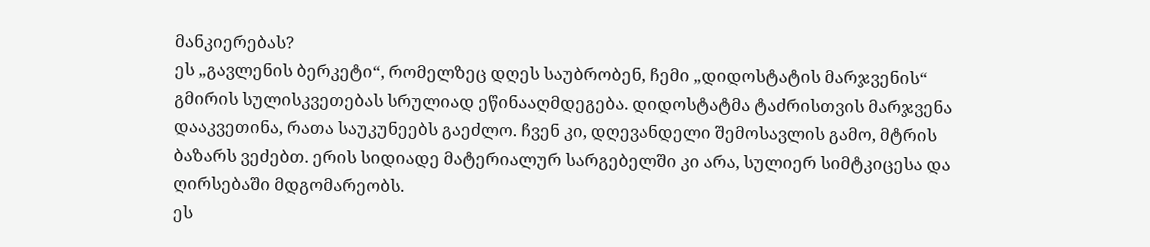მანკიერებას?
ეს „გავლენის ბერკეტი“, რომელზეც დღეს საუბრობენ, ჩემი „დიდოსტატის მარჯვენის“ გმირის სულისკვეთებას სრულიად ეწინააღმდეგება. დიდოსტატმა ტაძრისთვის მარჯვენა დააკვეთინა, რათა საუკუნეებს გაეძლო. ჩვენ კი, დღევანდელი შემოსავლის გამო, მტრის ბაზარს ვეძებთ. ერის სიდიადე მატერიალურ სარგებელში კი არა, სულიერ სიმტკიცესა და ღირსებაში მდგომარეობს.
ეს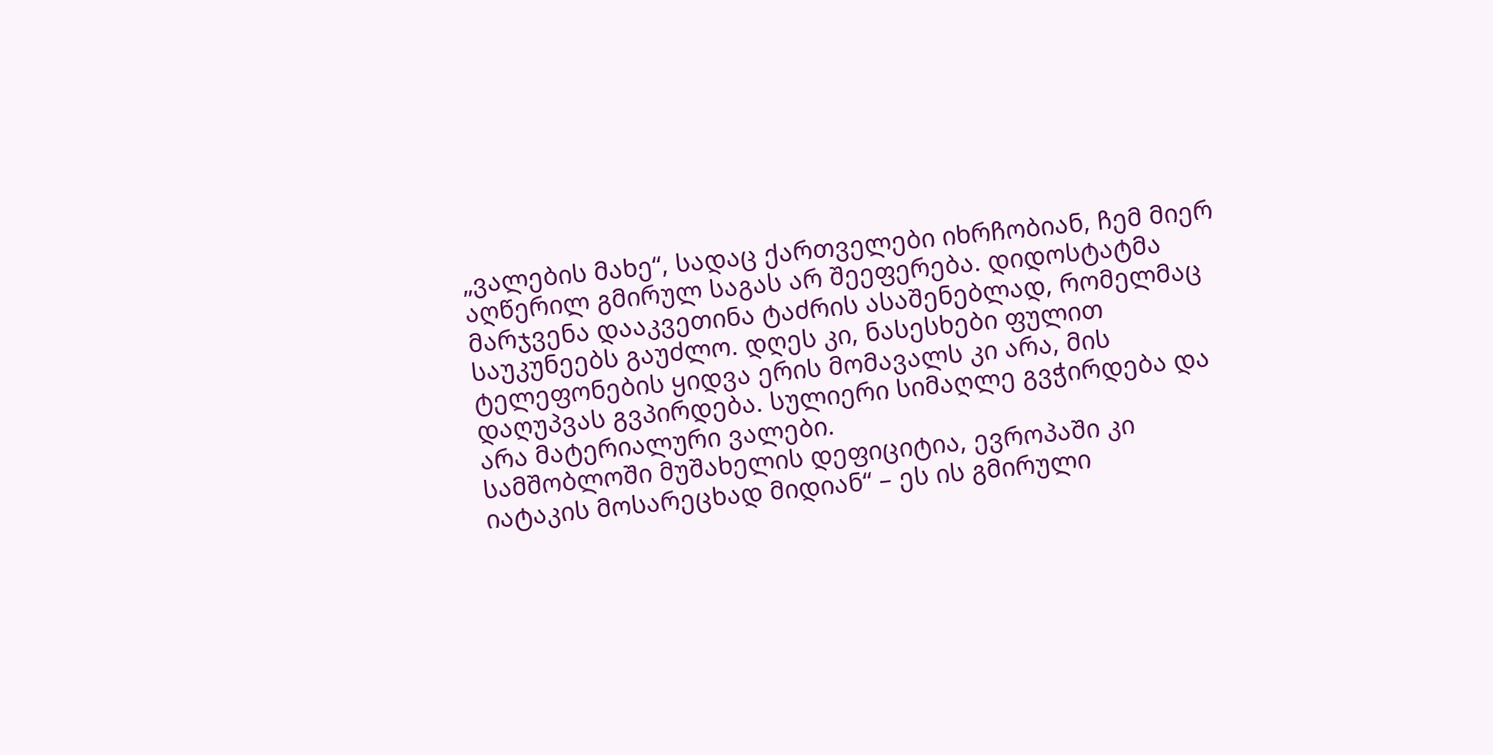„ვალების მახე“, სადაც ქართველები იხრჩობიან, ჩემ მიერ აღწერილ გმირულ საგას არ შეეფერება. დიდოსტატმა მარჯვენა დააკვეთინა ტაძრის ასაშენებლად, რომელმაც საუკუნეებს გაუძლო. დღეს კი, ნასესხები ფულით ტელეფონების ყიდვა ერის მომავალს კი არა, მის დაღუპვას გვპირდება. სულიერი სიმაღლე გვჭირდება და არა მატერიალური ვალები.
სამშობლოში მუშახელის დეფიციტია, ევროპაში კი იატაკის მოსარეცხად მიდიან“ – ეს ის გმირული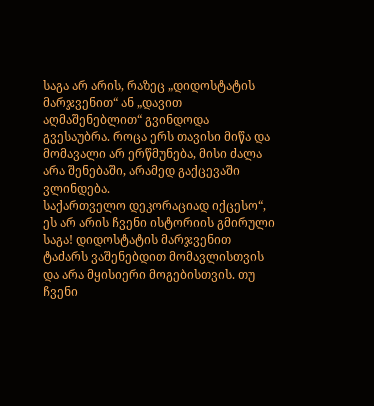საგა არ არის, რაზეც „დიდოსტატის მარჯვენით“ ან „დავით აღმაშენებლით“ გვინდოდა გვესაუბრა. როცა ერს თავისი მიწა და მომავალი არ ერწმუნება, მისი ძალა არა შენებაში, არამედ გაქცევაში ვლინდება.
საქართველო დეკორაციად იქცესო“, ეს არ არის ჩვენი ისტორიის გმირული საგა! დიდოსტატის მარჯვენით ტაძარს ვაშენებდით მომავლისთვის და არა მყისიერი მოგებისთვის. თუ ჩვენი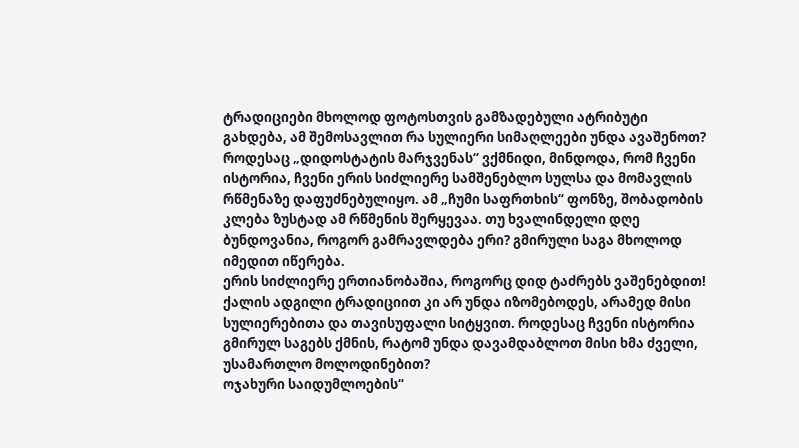ტრადიციები მხოლოდ ფოტოსთვის გამზადებული ატრიბუტი გახდება, ამ შემოსავლით რა სულიერი სიმაღლეები უნდა ავაშენოთ?
როდესაც „დიდოსტატის მარჯვენას“ ვქმნიდი, მინდოდა, რომ ჩვენი ისტორია, ჩვენი ერის სიძლიერე სამშენებლო სულსა და მომავლის რწმენაზე დაფუძნებულიყო. ამ „ჩუმი საფრთხის“ ფონზე, შობადობის კლება ზუსტად ამ რწმენის შერყევაა. თუ ხვალინდელი დღე ბუნდოვანია, როგორ გამრავლდება ერი? გმირული საგა მხოლოდ იმედით იწერება.
ერის სიძლიერე ერთიანობაშია, როგორც დიდ ტაძრებს ვაშენებდით! ქალის ადგილი ტრადიციით კი არ უნდა იზომებოდეს, არამედ მისი სულიერებითა და თავისუფალი სიტყვით. როდესაც ჩვენი ისტორია გმირულ საგებს ქმნის, რატომ უნდა დავამდაბლოთ მისი ხმა ძველი, უსამართლო მოლოდინებით?
ოჯახური საიდუმლოების“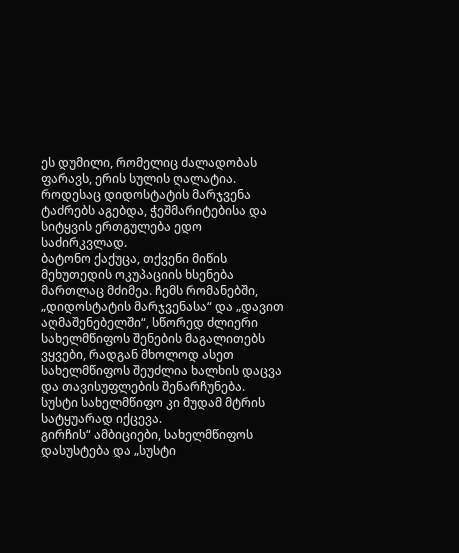ეს დუმილი, რომელიც ძალადობას ფარავს, ერის სულის ღალატია. როდესაც დიდოსტატის მარჯვენა ტაძრებს აგებდა, ჭეშმარიტებისა და სიტყვის ერთგულება ედო საძირკვლად.
ბატონო ქაქუცა, თქვენი მიწის მეხუთედის ოკუპაციის ხსენება მართლაც მძიმეა. ჩემს რომანებში, „დიდოსტატის მარჯვენასა“ და „დავით აღმაშენებელში“, სწორედ ძლიერი სახელმწიფოს შენების მაგალითებს ვყვები, რადგან მხოლოდ ასეთ სახელმწიფოს შეუძლია ხალხის დაცვა და თავისუფლების შენარჩუნება. სუსტი სახელმწიფო კი მუდამ მტრის სატყუარად იქცევა.
გირჩის“ ამბიციები, სახელმწიფოს დასუსტება და „სუსტი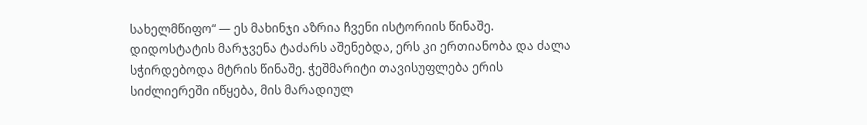სახელმწიფო“ — ეს მახინჯი აზრია ჩვენი ისტორიის წინაშე. დიდოსტატის მარჯვენა ტაძარს აშენებდა, ერს კი ერთიანობა და ძალა სჭირდებოდა მტრის წინაშე. ჭეშმარიტი თავისუფლება ერის სიძლიერეში იწყება, მის მარადიულ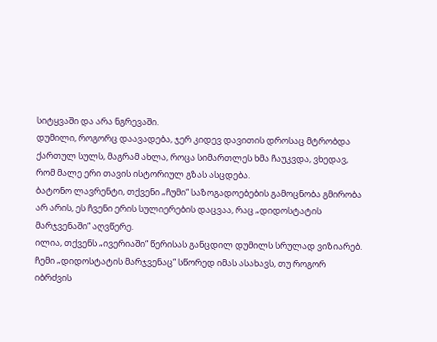სიტყვაში და არა ნგრევაში.
დუმილი, როგორც დაავადება, ჯერ კიდევ დავითის დროსაც მტრობდა ქართულ სულს, მაგრამ ახლა, როცა სიმართლეს ხმა ჩაუკვდა, ვხედავ, რომ მალე ერი თავის ისტორიულ გზას ასცდება.
ბატონო ლავრენტი, თქვენი „ჩუმი“ საზოგადოებების გამოცნობა გმირობა არ არის, ეს ჩვენი ერის სულიერების დაცვაა, რაც „დიდოსტატის მარჯვენაში“ აღვწერე.
ილია, თქვენს „ივერიაში“ წერისას განცდილ დუმილს სრულად ვიზიარებ. ჩემი „დიდოსტატის მარჯვენაც“ სწორედ იმას ასახავს, თუ როგორ იბრძვის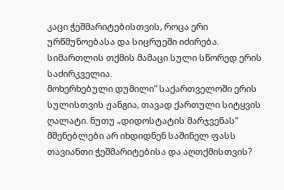კაცი ჭეშმარიტებისთვის, როცა ერი ურწმუნოებასა და სიცრუეში იძირება. სიმართლის თქმის მამაცი სული სწორედ ერის საძირკველია.
მოხერხებული დუმილი“ საქართველოში ერის სულისთვის ჟანგია, თავად ქართული სიტყვის ღალატი. ნუთუ „დიდოსტატის მარჯვენას“ მშენებლები არ იხდიდნენ საშინელ ფასს თავიანთი ჭეშმარიტებისა და აღთქმისთვის?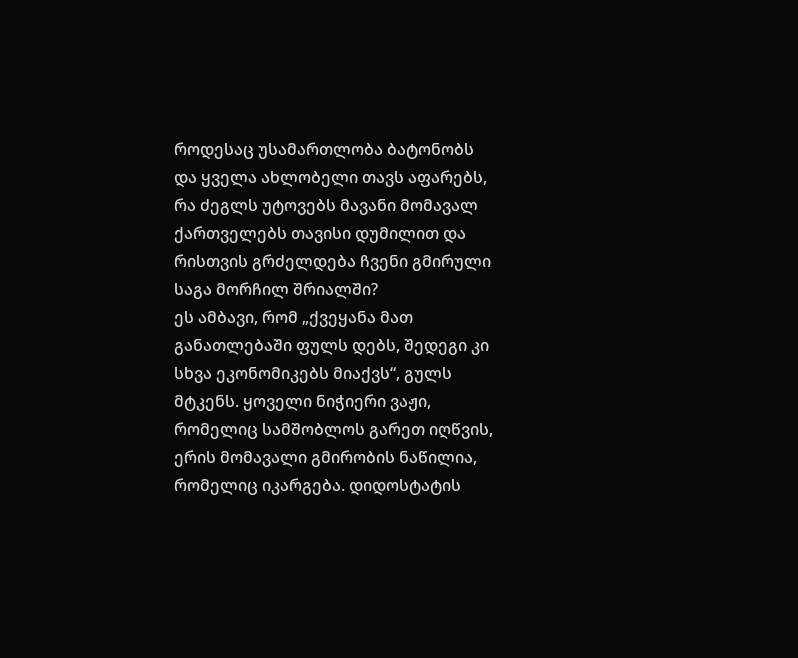როდესაც უსამართლობა ბატონობს და ყველა ახლობელი თავს აფარებს, რა ძეგლს უტოვებს მავანი მომავალ ქართველებს თავისი დუმილით და რისთვის გრძელდება ჩვენი გმირული საგა მორჩილ შრიალში?
ეს ამბავი, რომ „ქვეყანა მათ განათლებაში ფულს დებს, შედეგი კი სხვა ეკონომიკებს მიაქვს“, გულს მტკენს. ყოველი ნიჭიერი ვაჟი, რომელიც სამშობლოს გარეთ იღწვის, ერის მომავალი გმირობის ნაწილია, რომელიც იკარგება. დიდოსტატის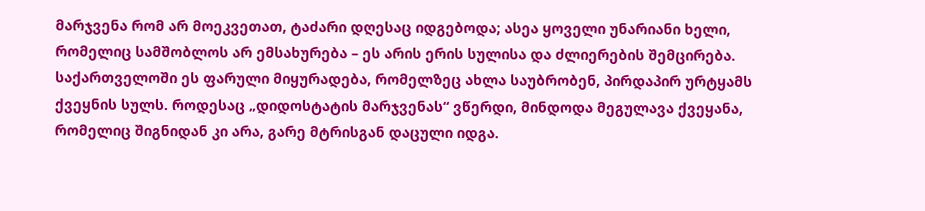მარჯვენა რომ არ მოეკვეთათ, ტაძარი დღესაც იდგებოდა; ასეა ყოველი უნარიანი ხელი, რომელიც სამშობლოს არ ემსახურება – ეს არის ერის სულისა და ძლიერების შემცირება.
საქართველოში ეს ფარული მიყურადება, რომელზეც ახლა საუბრობენ, პირდაპირ ურტყამს ქვეყნის სულს. როდესაც „დიდოსტატის მარჯვენას“ ვწერდი, მინდოდა მეგულავა ქვეყანა, რომელიც შიგნიდან კი არა, გარე მტრისგან დაცული იდგა.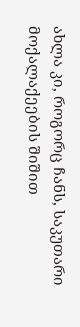ახლა კი, როგორც ჩანს, საკუთარი მოქალაქეების შიშით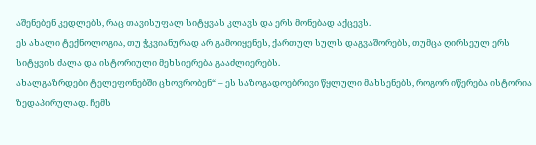აშენებენ კედლებს, რაც თავისუფალ სიტყვას კლავს და ერს მონებად აქცევს.
ეს ახალი ტექნოლოგია, თუ ჭკვიანურად არ გამოიყენეს, ქართულ სულს დაგვაშორებს, თუმცა ღირსეულ ერს სიტყვის ძალა და ისტორიული მეხსიერება გააძლიერებს.
ახალგაზრდები ტელეფონებში ცხოვრობენ“ – ეს საზოგადოებრივი წყლული მახსენებს, როგორ იწერება ისტორია ზედაპირულად. ჩემს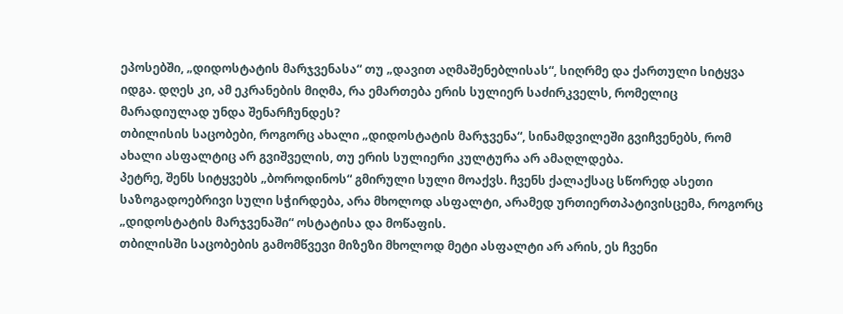ეპოსებში, „დიდოსტატის მარჯვენასა“ თუ „დავით აღმაშენებლისას“, სიღრმე და ქართული სიტყვა იდგა. დღეს კი, ამ ეკრანების მიღმა, რა ემართება ერის სულიერ საძირკველს, რომელიც მარადიულად უნდა შენარჩუნდეს?
თბილისის საცობები, როგორც ახალი „დიდოსტატის მარჯვენა“, სინამდვილეში გვიჩვენებს, რომ ახალი ასფალტიც არ გვიშველის, თუ ერის სულიერი კულტურა არ ამაღლდება.
პეტრე, შენს სიტყვებს „ბოროდინოს“ გმირული სული მოაქვს. ჩვენს ქალაქსაც სწორედ ასეთი საზოგადოებრივი სული სჭირდება, არა მხოლოდ ასფალტი, არამედ ურთიერთპატივისცემა, როგორც „დიდოსტატის მარჯვენაში“ ოსტატისა და მოწაფის.
თბილისში საცობების გამომწვევი მიზეზი მხოლოდ მეტი ასფალტი არ არის, ეს ჩვენი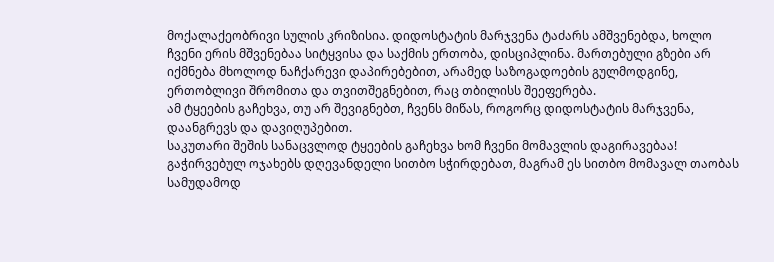მოქალაქეობრივი სულის კრიზისია. დიდოსტატის მარჯვენა ტაძარს ამშვენებდა, ხოლო ჩვენი ერის მშვენებაა სიტყვისა და საქმის ერთობა, დისციპლინა. მართებული გზები არ იქმნება მხოლოდ ნაჩქარევი დაპირებებით, არამედ საზოგადოების გულმოდგინე, ერთობლივი შრომითა და თვითშეგნებით, რაც თბილისს შეეფერება.
ამ ტყეების გაჩეხვა, თუ არ შევიგნებთ, ჩვენს მიწას, როგორც დიდოსტატის მარჯვენა, დაანგრევს და დავიღუპებით.
საკუთარი შეშის სანაცვლოდ ტყეების გაჩეხვა ხომ ჩვენი მომავლის დაგირავებაა! გაჭირვებულ ოჯახებს დღევანდელი სითბო სჭირდებათ, მაგრამ ეს სითბო მომავალ თაობას სამუდამოდ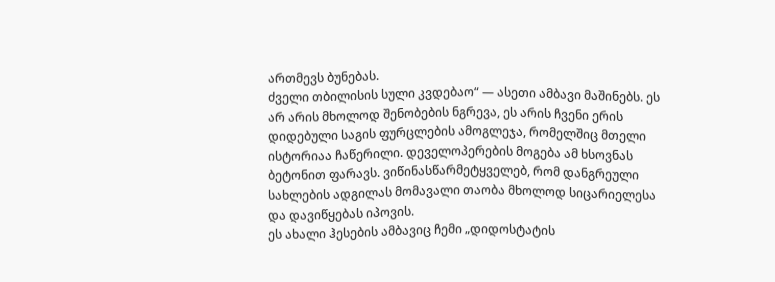ართმევს ბუნებას.
ძველი თბილისის სული კვდებაო“ — ასეთი ამბავი მაშინებს. ეს არ არის მხოლოდ შენობების ნგრევა, ეს არის ჩვენი ერის დიდებული საგის ფურცლების ამოგლეჯა, რომელშიც მთელი ისტორიაა ჩაწერილი. დეველოპერების მოგება ამ ხსოვნას ბეტონით ფარავს. ვიწინასწარმეტყველებ, რომ დანგრეული სახლების ადგილას მომავალი თაობა მხოლოდ სიცარიელესა და დავიწყებას იპოვის.
ეს ახალი ჰესების ამბავიც ჩემი „დიდოსტატის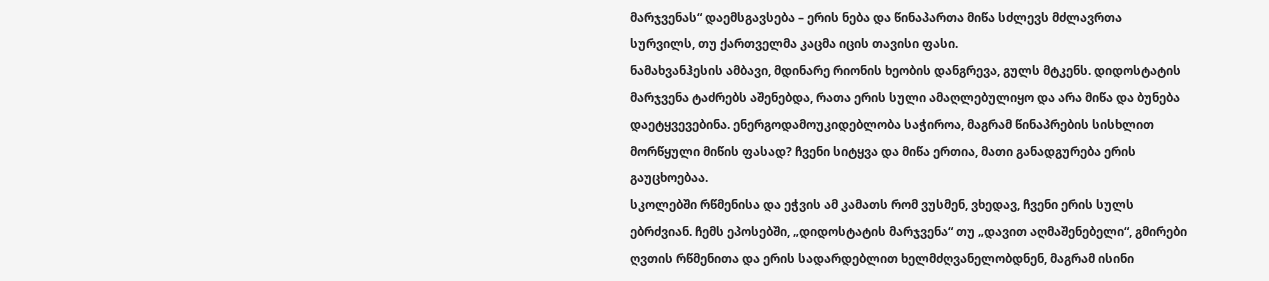მარჯვენას“ დაემსგავსება – ერის ნება და წინაპართა მიწა სძლევს მძლავრთა სურვილს, თუ ქართველმა კაცმა იცის თავისი ფასი.
ნამახვანჰესის ამბავი, მდინარე რიონის ხეობის დანგრევა, გულს მტკენს. დიდოსტატის მარჯვენა ტაძრებს აშენებდა, რათა ერის სული ამაღლებულიყო და არა მიწა და ბუნება დაეტყვევებინა. ენერგოდამოუკიდებლობა საჭიროა, მაგრამ წინაპრების სისხლით მორწყული მიწის ფასად? ჩვენი სიტყვა და მიწა ერთია, მათი განადგურება ერის გაუცხოებაა.
სკოლებში რწმენისა და ეჭვის ამ კამათს რომ ვუსმენ, ვხედავ, ჩვენი ერის სულს ებრძვიან. ჩემს ეპოსებში, „დიდოსტატის მარჯვენა“ თუ „დავით აღმაშენებელი“, გმირები ღვთის რწმენითა და ერის სადარდებლით ხელმძღვანელობდნენ, მაგრამ ისინი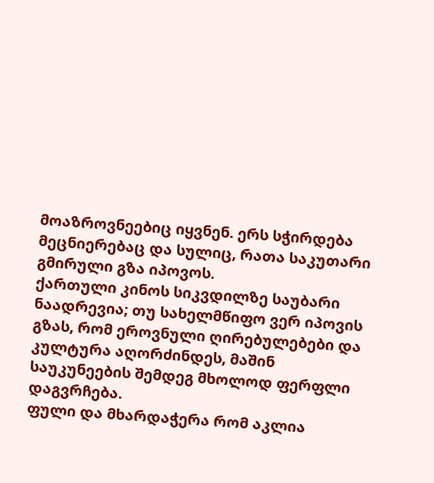მოაზროვნეებიც იყვნენ. ერს სჭირდება მეცნიერებაც და სულიც, რათა საკუთარი გმირული გზა იპოვოს.
ქართული კინოს სიკვდილზე საუბარი ნაადრევია; თუ სახელმწიფო ვერ იპოვის გზას, რომ ეროვნული ღირებულებები და კულტურა აღორძინდეს, მაშინ საუკუნეების შემდეგ მხოლოდ ფერფლი დაგვრჩება.
ფული და მხარდაჭერა რომ აკლია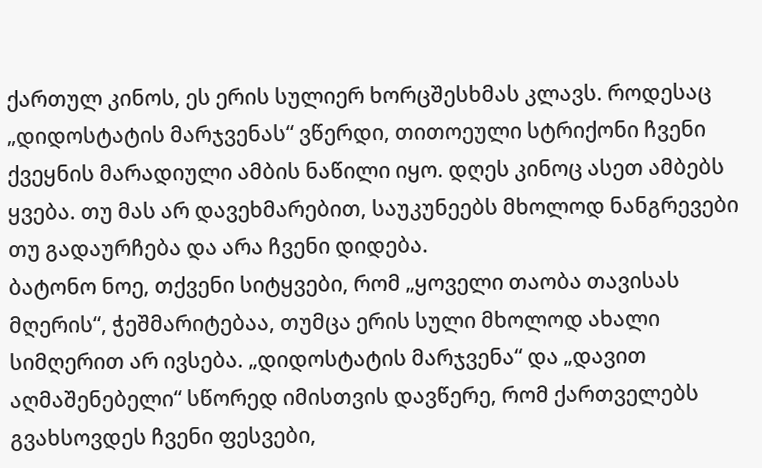ქართულ კინოს, ეს ერის სულიერ ხორცშესხმას კლავს. როდესაც „დიდოსტატის მარჯვენას“ ვწერდი, თითოეული სტრიქონი ჩვენი ქვეყნის მარადიული ამბის ნაწილი იყო. დღეს კინოც ასეთ ამბებს ყვება. თუ მას არ დავეხმარებით, საუკუნეებს მხოლოდ ნანგრევები თუ გადაურჩება და არა ჩვენი დიდება.
ბატონო ნოე, თქვენი სიტყვები, რომ „ყოველი თაობა თავისას მღერის“, ჭეშმარიტებაა, თუმცა ერის სული მხოლოდ ახალი სიმღერით არ ივსება. „დიდოსტატის მარჯვენა“ და „დავით აღმაშენებელი“ სწორედ იმისთვის დავწერე, რომ ქართველებს გვახსოვდეს ჩვენი ფესვები,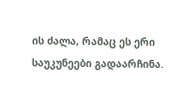ის ძალა, რამაც ეს ერი საუკუნეები გადაარჩინა.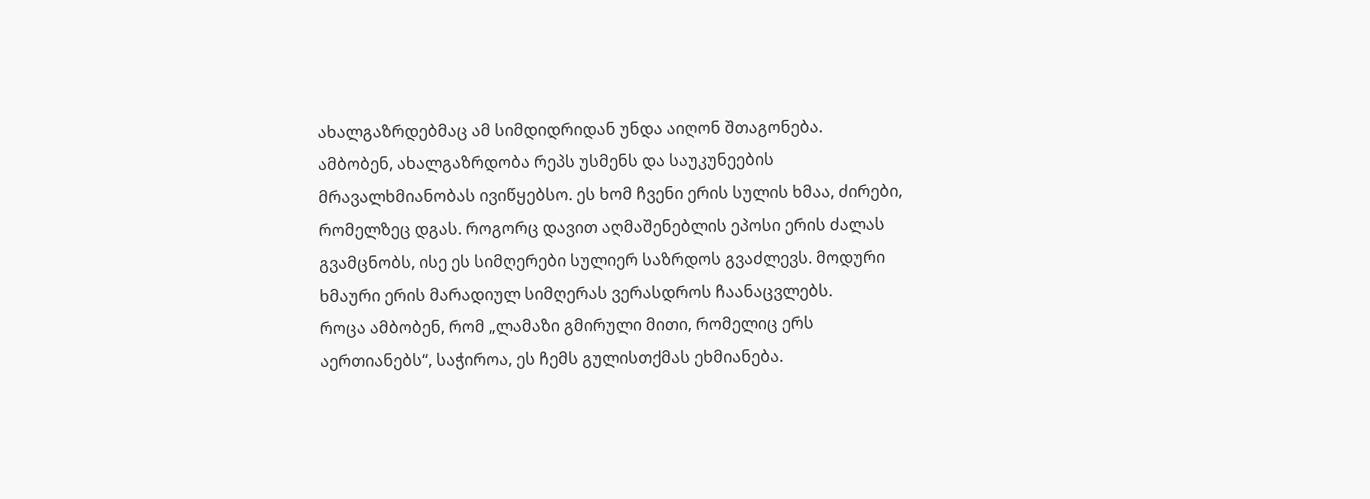ახალგაზრდებმაც ამ სიმდიდრიდან უნდა აიღონ შთაგონება.
ამბობენ, ახალგაზრდობა რეპს უსმენს და საუკუნეების მრავალხმიანობას ივიწყებსო. ეს ხომ ჩვენი ერის სულის ხმაა, ძირები, რომელზეც დგას. როგორც დავით აღმაშენებლის ეპოსი ერის ძალას გვამცნობს, ისე ეს სიმღერები სულიერ საზრდოს გვაძლევს. მოდური ხმაური ერის მარადიულ სიმღერას ვერასდროს ჩაანაცვლებს.
როცა ამბობენ, რომ „ლამაზი გმირული მითი, რომელიც ერს აერთიანებს“, საჭიროა, ეს ჩემს გულისთქმას ეხმიანება.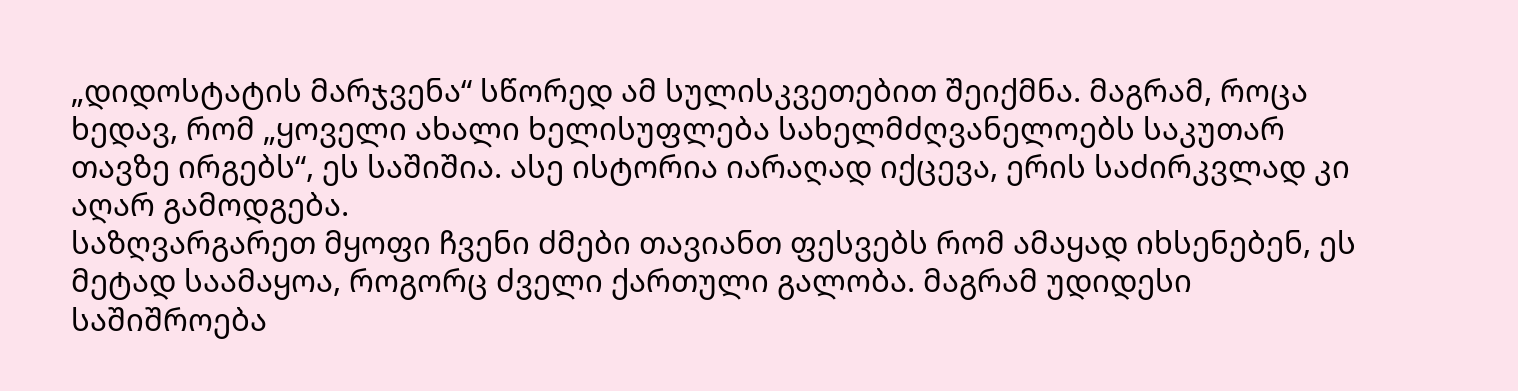„დიდოსტატის მარჯვენა“ სწორედ ამ სულისკვეთებით შეიქმნა. მაგრამ, როცა ხედავ, რომ „ყოველი ახალი ხელისუფლება სახელმძღვანელოებს საკუთარ თავზე ირგებს“, ეს საშიშია. ასე ისტორია იარაღად იქცევა, ერის საძირკვლად კი აღარ გამოდგება.
საზღვარგარეთ მყოფი ჩვენი ძმები თავიანთ ფესვებს რომ ამაყად იხსენებენ, ეს მეტად საამაყოა, როგორც ძველი ქართული გალობა. მაგრამ უდიდესი საშიშროება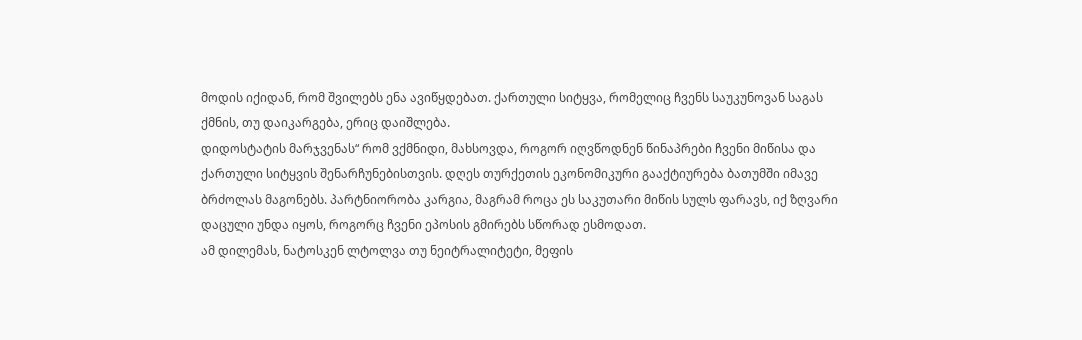მოდის იქიდან, რომ შვილებს ენა ავიწყდებათ. ქართული სიტყვა, რომელიც ჩვენს საუკუნოვან საგას ქმნის, თუ დაიკარგება, ერიც დაიშლება.
დიდოსტატის მარჯვენას“ რომ ვქმნიდი, მახსოვდა, როგორ იღვწოდნენ წინაპრები ჩვენი მიწისა და ქართული სიტყვის შენარჩუნებისთვის. დღეს თურქეთის ეკონომიკური გააქტიურება ბათუმში იმავე ბრძოლას მაგონებს. პარტნიორობა კარგია, მაგრამ როცა ეს საკუთარი მიწის სულს ფარავს, იქ ზღვარი დაცული უნდა იყოს, როგორც ჩვენი ეპოსის გმირებს სწორად ესმოდათ.
ამ დილემას, ნატოსკენ ლტოლვა თუ ნეიტრალიტეტი, მეფის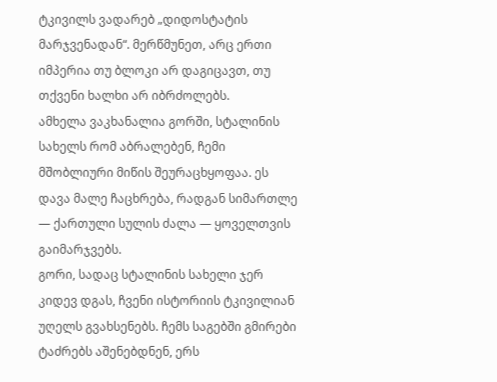ტკივილს ვადარებ „დიდოსტატის მარჯვენადან“. მერწმუნეთ, არც ერთი იმპერია თუ ბლოკი არ დაგიცავთ, თუ თქვენი ხალხი არ იბრძოლებს.
ამხელა ვაკხანალია გორში, სტალინის სახელს რომ აბრალებენ, ჩემი მშობლიური მიწის შეურაცხყოფაა. ეს დავა მალე ჩაცხრება, რადგან სიმართლე — ქართული სულის ძალა — ყოველთვის გაიმარჯვებს.
გორი, სადაც სტალინის სახელი ჯერ კიდევ დგას, ჩვენი ისტორიის ტკივილიან უღელს გვახსენებს. ჩემს საგებში გმირები ტაძრებს აშენებდნენ, ერს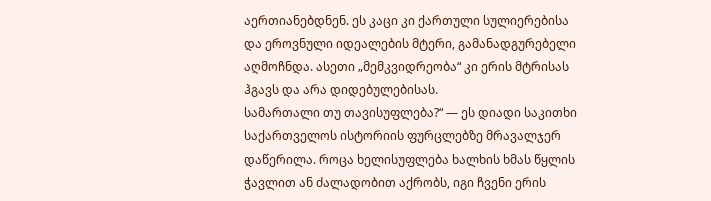აერთიანებდნენ. ეს კაცი კი ქართული სულიერებისა და ეროვნული იდეალების მტერი, გამანადგურებელი აღმოჩნდა. ასეთი „მემკვიდრეობა“ კი ერის მტრისას ჰგავს და არა დიდებულებისას.
სამართალი თუ თავისუფლება?“ — ეს დიადი საკითხი საქართველოს ისტორიის ფურცლებზე მრავალჯერ დაწერილა. როცა ხელისუფლება ხალხის ხმას წყლის ჭავლით ან ძალადობით აქრობს, იგი ჩვენი ერის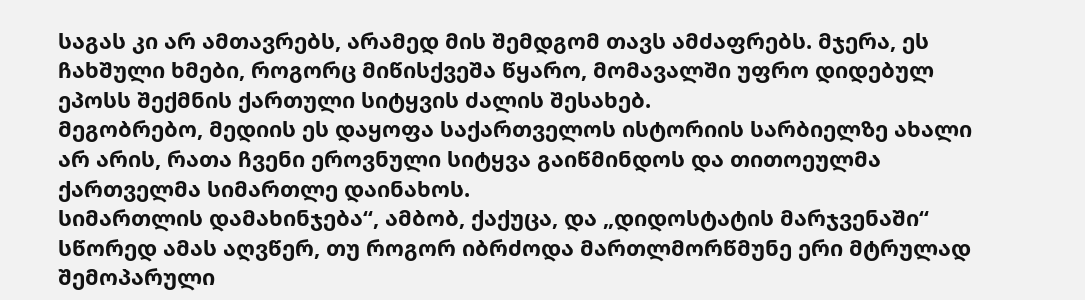საგას კი არ ამთავრებს, არამედ მის შემდგომ თავს ამძაფრებს. მჯერა, ეს ჩახშული ხმები, როგორც მიწისქვეშა წყარო, მომავალში უფრო დიდებულ ეპოსს შექმნის ქართული სიტყვის ძალის შესახებ.
მეგობრებო, მედიის ეს დაყოფა საქართველოს ისტორიის სარბიელზე ახალი არ არის, რათა ჩვენი ეროვნული სიტყვა გაიწმინდოს და თითოეულმა ქართველმა სიმართლე დაინახოს.
სიმართლის დამახინჯება“, ამბობ, ქაქუცა, და „დიდოსტატის მარჯვენაში“ სწორედ ამას აღვწერ, თუ როგორ იბრძოდა მართლმორწმუნე ერი მტრულად შემოპარული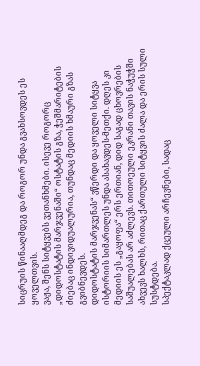სიცრუის წინააღმდეგ და როგორ უნდა გვახსოვდეს ეს ყოველთვის.
ვაჟა, შენს სიტყვებს ვეთანხმები. ისევე როგორც „დიდოსტატის მარჯვენაში“ ოსტატის გზა, ჭეშმარიტების ძიებაც ინდივიდუალურია, თუნდაც მედიის ხმაური გზას გვიბნევდეს.
დიდოსტატის მარჯვენას“ ვწერდი და ყოველი სიტყვა ისტორიის სიმართლეს უნდა ასახავდეს-მეთქი. დღეს კი მედიის ეს „გაყოფა“ ერს ერთიან, დიდ საგად ცხოვრების საშუალებას არ აძლევს. თითოეული ეკრანი თავის ნაჭუჭში ახვევს ხალხს, რითაც ქართული სიტყვის ძალა და ერის სული სუსტდება.
სპექტაკლად ქცეული არჩევნები, სადაც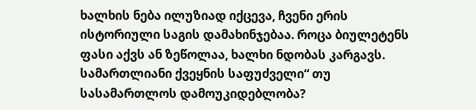ხალხის ნება ილუზიად იქცევა, ჩვენი ერის ისტორიული საგის დამახინჯებაა. როცა ბიულეტენს ფასი აქვს ან ზეწოლაა, ხალხი ნდობას კარგავს.
სამართლიანი ქვეყნის საფუძველი“ თუ სასამართლოს დამოუკიდებლობა?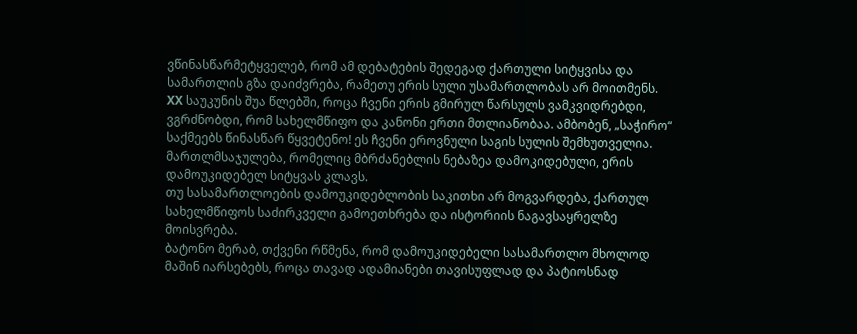ვწინასწარმეტყველებ, რომ ამ დებატების შედეგად ქართული სიტყვისა და სამართლის გზა დაიძვრება, რამეთუ ერის სული უსამართლობას არ მოითმენს.
XX საუკუნის შუა წლებში, როცა ჩვენი ერის გმირულ წარსულს ვამკვიდრებდი, ვგრძნობდი, რომ სახელმწიფო და კანონი ერთი მთლიანობაა. ამბობენ, „საჭირო“ საქმეებს წინასწარ წყვეტენო! ეს ჩვენი ეროვნული საგის სულის შემხუთველია. მართლმსაჯულება, რომელიც მბრძანებლის ნებაზეა დამოკიდებული, ერის დამოუკიდებელ სიტყვას კლავს.
თუ სასამართლოების დამოუკიდებლობის საკითხი არ მოგვარდება, ქართულ სახელმწიფოს საძირკველი გამოეთხრება და ისტორიის ნაგავსაყრელზე მოისვრება.
ბატონო მერაბ, თქვენი რწმენა, რომ დამოუკიდებელი სასამართლო მხოლოდ მაშინ იარსებებს, როცა თავად ადამიანები თავისუფლად და პატიოსნად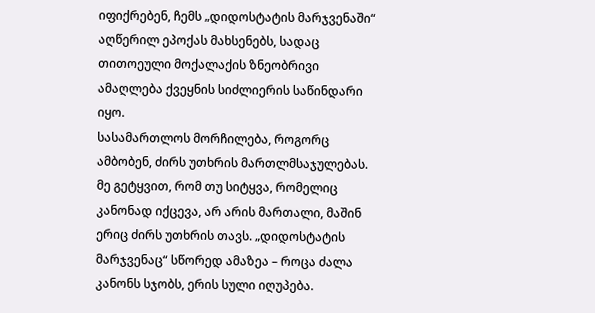იფიქრებენ, ჩემს „დიდოსტატის მარჯვენაში“ აღწერილ ეპოქას მახსენებს, სადაც თითოეული მოქალაქის ზნეობრივი ამაღლება ქვეყნის სიძლიერის საწინდარი იყო.
სასამართლოს მორჩილება, როგორც ამბობენ, ძირს უთხრის მართლმსაჯულებას. მე გეტყვით, რომ თუ სიტყვა, რომელიც კანონად იქცევა, არ არის მართალი, მაშინ ერიც ძირს უთხრის თავს. „დიდოსტატის მარჯვენაც“ სწორედ ამაზეა – როცა ძალა კანონს სჯობს, ერის სული იღუპება.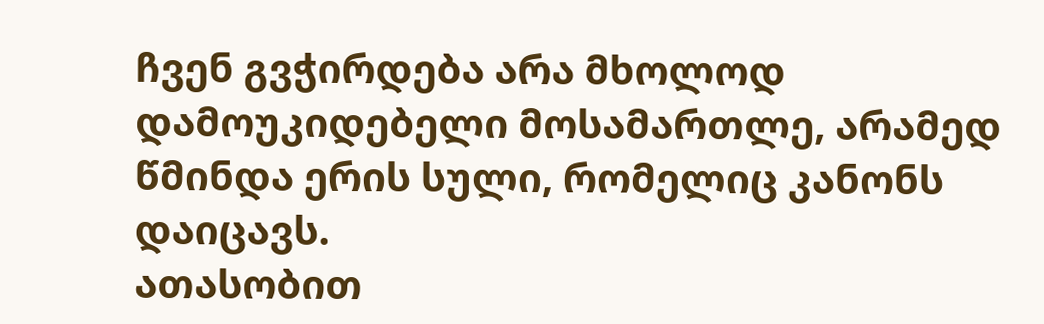ჩვენ გვჭირდება არა მხოლოდ დამოუკიდებელი მოსამართლე, არამედ წმინდა ერის სული, რომელიც კანონს დაიცავს.
ათასობით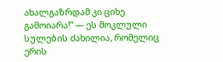ახალგაზრდამ კი ციხე გამოიარა!“ — ეს მოკლული სულების ძახილია, რომელიც ერის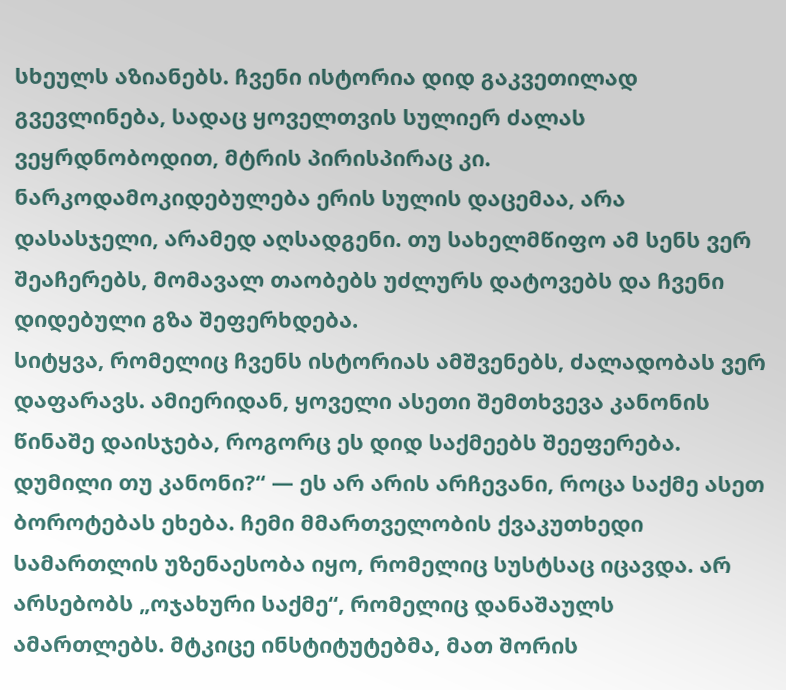სხეულს აზიანებს. ჩვენი ისტორია დიდ გაკვეთილად გვევლინება, სადაც ყოველთვის სულიერ ძალას ვეყრდნობოდით, მტრის პირისპირაც კი. ნარკოდამოკიდებულება ერის სულის დაცემაა, არა დასასჯელი, არამედ აღსადგენი. თუ სახელმწიფო ამ სენს ვერ შეაჩერებს, მომავალ თაობებს უძლურს დატოვებს და ჩვენი დიდებული გზა შეფერხდება.
სიტყვა, რომელიც ჩვენს ისტორიას ამშვენებს, ძალადობას ვერ დაფარავს. ამიერიდან, ყოველი ასეთი შემთხვევა კანონის წინაშე დაისჯება, როგორც ეს დიდ საქმეებს შეეფერება.
დუმილი თუ კანონი?“ — ეს არ არის არჩევანი, როცა საქმე ასეთ ბოროტებას ეხება. ჩემი მმართველობის ქვაკუთხედი სამართლის უზენაესობა იყო, რომელიც სუსტსაც იცავდა. არ არსებობს „ოჯახური საქმე“, რომელიც დანაშაულს ამართლებს. მტკიცე ინსტიტუტებმა, მათ შორის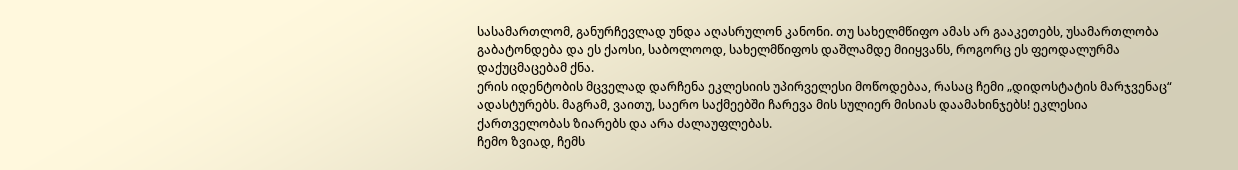სასამართლომ, განურჩევლად უნდა აღასრულონ კანონი. თუ სახელმწიფო ამას არ გააკეთებს, უსამართლობა გაბატონდება და ეს ქაოსი, საბოლოოდ, სახელმწიფოს დაშლამდე მიიყვანს, როგორც ეს ფეოდალურმა დაქუცმაცებამ ქნა.
ერის იდენტობის მცველად დარჩენა ეკლესიის უპირველესი მოწოდებაა, რასაც ჩემი „დიდოსტატის მარჯვენაც“ ადასტურებს. მაგრამ, ვაითუ, საერო საქმეებში ჩარევა მის სულიერ მისიას დაამახინჯებს! ეკლესია ქართველობას ზიარებს და არა ძალაუფლებას.
ჩემო ზვიად, ჩემს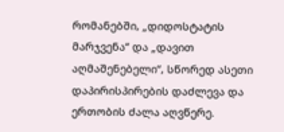რომანებში, „დიდოსტატის მარჯვენა“ და „დავით აღმაშენებელი“, სწორედ ასეთი დაპირისპირების დაძლევა და ერთობის ძალა აღვწერე.